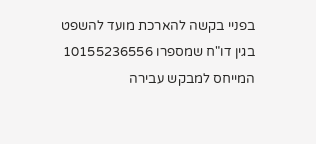בפניי בקשה להארכת מועד להשפט בגין דו"ח שמספרו 10155236556 המייחס למבקש עבירה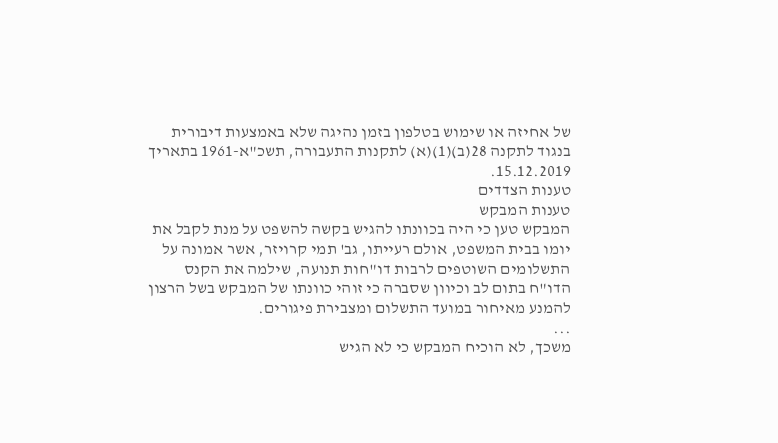של אחיזה או שימוש בטלפון בזמן נהיגה שלא באמצעות דיבורית בנגוד לתקנה 28(ב)(1)(א) לתקנות התעבורה, תשכ"א-1961 בתאריך 15.12.2019.
טענות הצדדים
טענות המבקש
המבקש טען כי היה בכוונתו להגיש בקשה להשפט על מנת לקבל את יומו בבית המשפט, אולם רעייתו, גב' תמי קרויזר, אשר אמונה על התשלומים השוטפים לרבות דו"חות תנועה, שילמה את הקנס הדו"ח בתום לב וכיוון שסברה כי זוהי כוונתו של המבקש בשל הרצון להמנע מאיחור במועד התשלום ומצבירת פיגורים.
...
משכך, לא הוכיח המבקש כי לא הגיש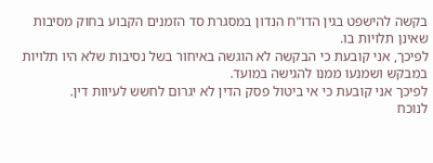בקשה להישפט בגין הדו"ח הנדון במסגרת סד הזמנים הקבוע בחוק מסיבות שאינן תלויות בו.
לפיכך, אני קובעת כי הבקשה לא הוגשה באיחור בשל נסיבות שלא היו תלויות במבקש ושמנעו ממנו להגישה במועד.
לפיכך אני קובעת כי אי ביטול פסק הדין לא יגרום לחשש לעיוות דין.
לנוכח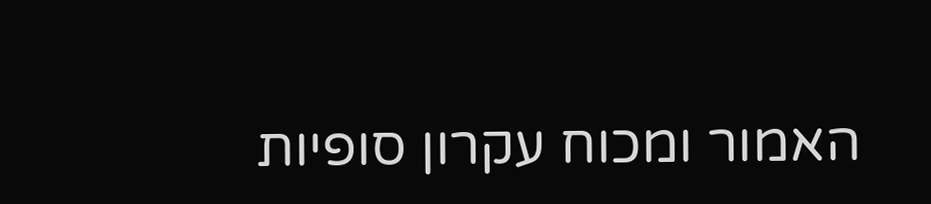האמור ומכוח עקרון סופיות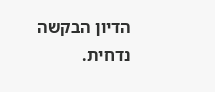הדיון הבקשה נדחית.